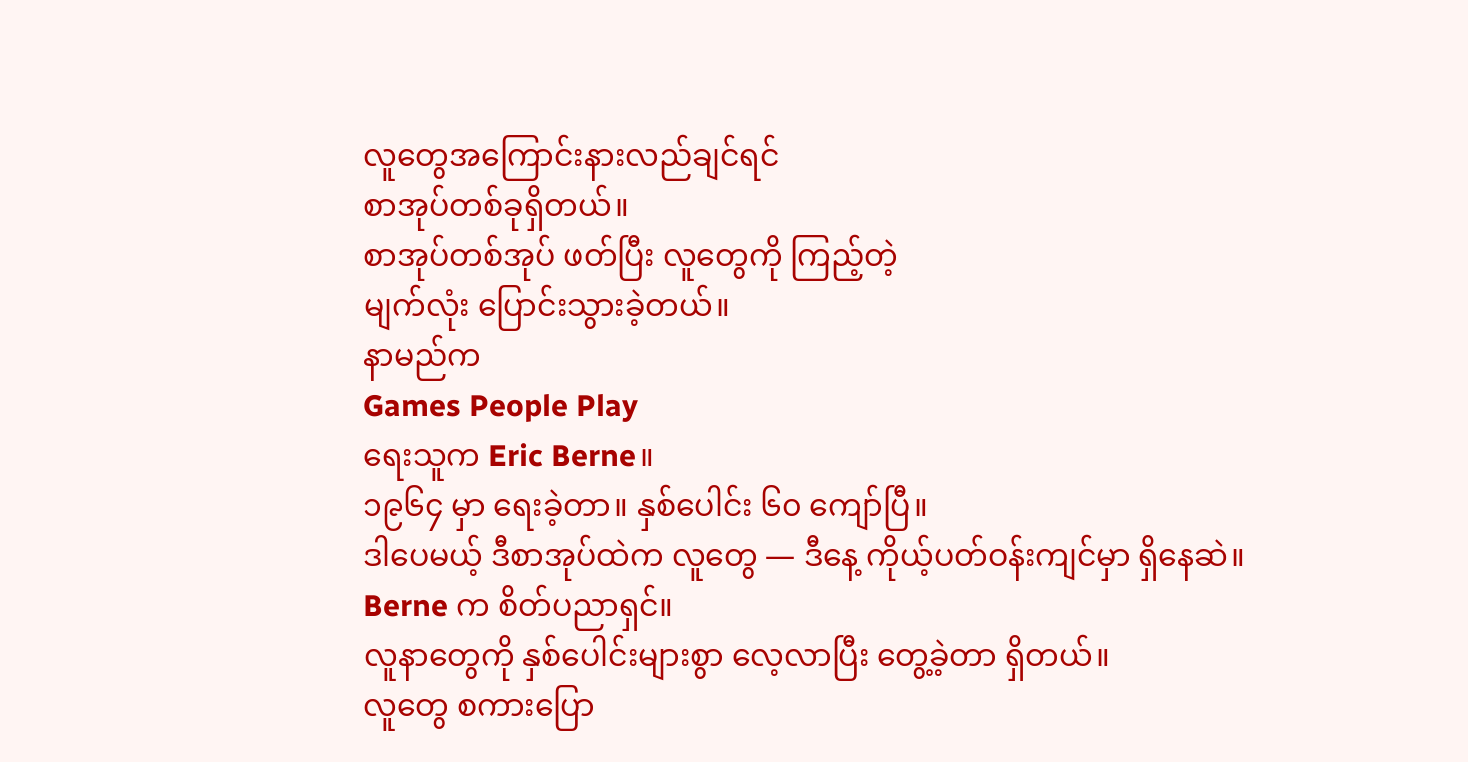လူတွေအကြောင်းနားလည်ချင်ရင်
စာအုပ်တစ်ခုရှိတယ်။
စာအုပ်တစ်အုပ် ဖတ်ပြီး လူတွေကို ကြည့်တဲ့
မျက်လုံး ပြောင်းသွားခဲ့တယ်။
နာမည်က
Games People Play
ရေးသူက Eric Berne။
၁၉၆၄ မှာ ရေးခဲ့တာ။ နှစ်ပေါင်း ၆၀ ကျော်ပြီ။
ဒါပေမယ့် ဒီစာအုပ်ထဲက လူတွေ — ဒီနေ့ ကိုယ့်ပတ်ဝန်းကျင်မှာ ရှိနေဆဲ။
Berne က စိတ်ပညာရှင်။
လူနာတွေကို နှစ်ပေါင်းများစွာ လေ့လာပြီး တွေ့ခဲ့တာ ရှိတယ်။
လူတွေ စကားပြော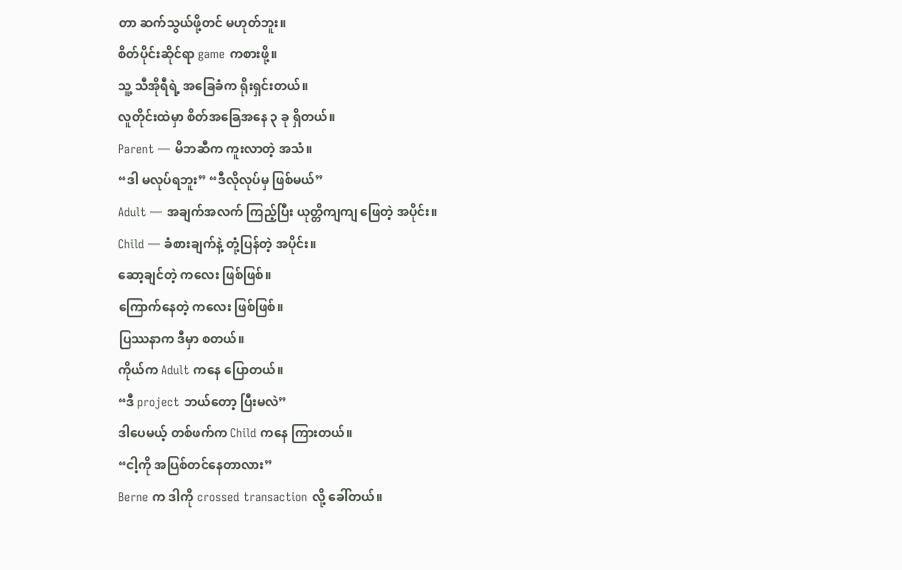တာ ဆက်သွယ်ဖို့တင် မဟုတ်ဘူး။
စိတ်ပိုင်းဆိုင်ရာ game ကစားဖို့။
သူ့ သီအိုရီရဲ့ အခြေခံက ရိုးရှင်းတယ်။
လူတိုင်းထဲမှာ စိတ်အခြေအနေ ၃ ခု ရှိတယ်။
Parent — မိဘဆီက ကူးလာတဲ့ အသံ။
“ဒါ မလုပ်ရဘူး” “ဒီလိုလုပ်မှ ဖြစ်မယ်”
Adult — အချက်အလက် ကြည့်ပြီး ယုတ္တိကျကျ ဖြေတဲ့ အပိုင်း။
Child — ခံစားချက်နဲ့ တုံ့ပြန်တဲ့ အပိုင်း။
ဆော့ချင်တဲ့ ကလေး ဖြစ်ဖြစ်။
ကြောက်နေတဲ့ ကလေး ဖြစ်ဖြစ်။
ပြဿနာက ဒီမှာ စတယ်။
ကိုယ်က Adult ကနေ ပြောတယ်။
“ဒီ project ဘယ်တော့ ပြီးမလဲ”
ဒါပေမယ့် တစ်ဖက်က Child ကနေ ကြားတယ်။
“ငါ့ကို အပြစ်တင်နေတာလား”
Berne က ဒါကို crossed transaction လို့ ခေါ်တယ်။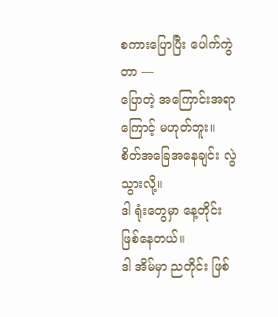စကားပြောပြီး ပေါက်ကွဲတာ —
ပြောတဲ့ အကြောင်းအရာကြောင့် မဟုတ်ဘူး။
စိတ်အခြေအနေချင်း လွဲသွားလို့။
ဒါ ရုံးတွေမှာ နေ့တိုင်း ဖြစ်နေတယ်။
ဒါ အိမ်မှာ ညတိုင်း ဖြစ်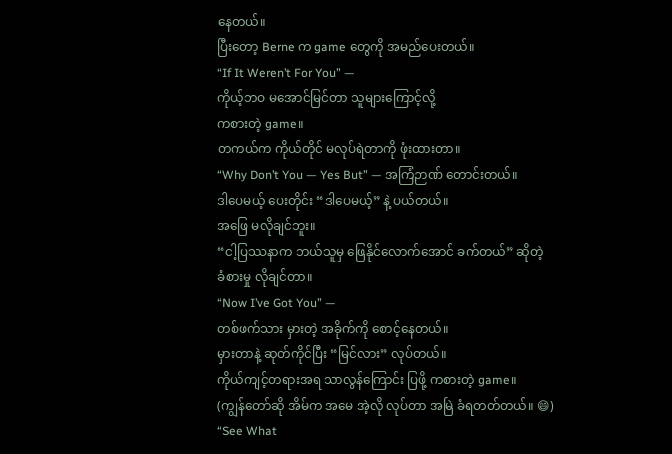နေတယ်။
ပြီးတော့ Berne က game တွေကို အမည်ပေးတယ်။
“If It Weren’t For You” —
ကိုယ့်ဘဝ မအောင်မြင်တာ သူများကြောင့်လို့
ကစားတဲ့ game။
တကယ်က ကိုယ်တိုင် မလုပ်ရဲတာကို ဖုံးထားတာ။
“Why Don’t You — Yes But” — အကြံဉာဏ် တောင်းတယ်။
ဒါပေမယ့် ပေးတိုင်း “ဒါပေမယ့်” နဲ့ ပယ်တယ်။
အဖြေ မလိုချင်ဘူး။
“ငါ့ပြဿနာက ဘယ်သူမှ ဖြေနိုင်လောက်အောင် ခက်တယ်” ဆိုတဲ့
ခံစားမှု လိုချင်တာ။
“Now I’ve Got You” —
တစ်ဖက်သား မှားတဲ့ အခိုက်ကို စောင့်နေတယ်။
မှားတာနဲ့ ဆုတ်ကိုင်ပြီး “မြင်လား” လုပ်တယ်။
ကိုယ်ကျင့်တရားအရ သာလွန်ကြောင်း ပြဖို့ ကစားတဲ့ game။
(ကျွန်တော်ဆို အိမ်က အမေ အဲ့လို လုပ်တာ အမြဲ ခံရတတ်တယ်။ 😄)
“See What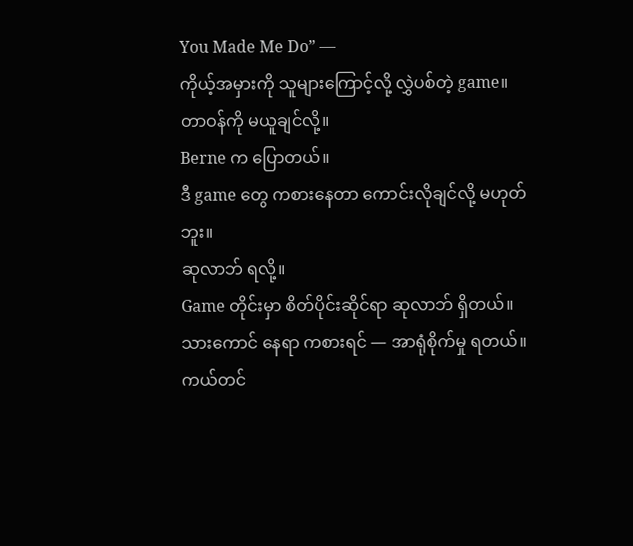You Made Me Do” —
ကိုယ့်အမှားကို သူများကြောင့်လို့ လွှဲပစ်တဲ့ game။
တာဝန်ကို မယူချင်လို့။
Berne က ပြောတယ်။
ဒီ game တွေ ကစားနေတာ ကောင်းလိုချင်လို့ မဟုတ်ဘူး။
ဆုလာဘ် ရလို့။
Game တိုင်းမှာ စိတ်ပိုင်းဆိုင်ရာ ဆုလာဘ် ရှိတယ်။
သားကောင် နေရာ ကစားရင် — အာရုံစိုက်မှု ရတယ်။
ကယ်တင်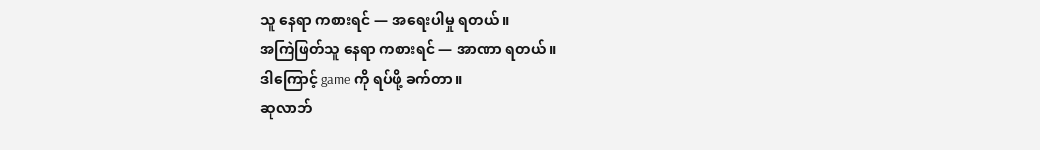သူ နေရာ ကစားရင် — အရေးပါမှု ရတယ်။
အကြဲဖြတ်သူ နေရာ ကစားရင် — အာဏာ ရတယ်။
ဒါကြောင့် game ကို ရပ်ဖို့ ခက်တာ။
ဆုလာဘ်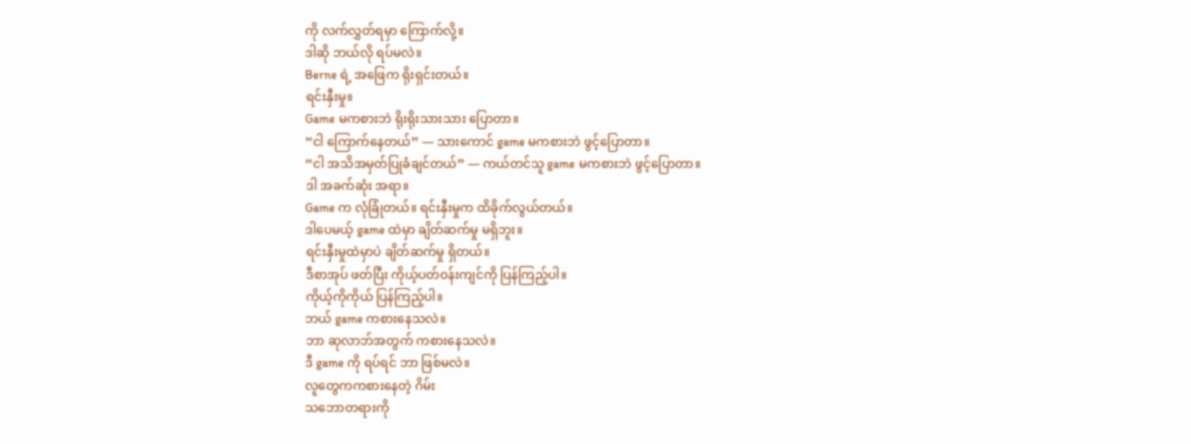ကို လက်လွှတ်ရမှာ ကြောက်လို့။
ဒါဆို ဘယ်လို ရပ်မလဲ။
Berne ရဲ့ အဖြေက ရိုးရှင်းတယ်။
ရင်းနှီးမှု။
Game မကစားဘဲ ရိုးရိုးသားသား ပြောတာ။
“ငါ ကြောက်နေတယ်” — သားကောင် game မကစားဘဲ ဖွင့်ပြောတာ။
“ငါ အသိအမှတ်ပြုခံချင်တယ်” — ကယ်တင်သူ game မကစားဘဲ ဖွင့်ပြောတာ။
ဒါ အခက်ဆုံး အရာ။
Game က လုံခြုံတယ်။ ရင်းနှီးမှုက ထိခိုက်လွယ်တယ်။
ဒါပေမယ့် game ထဲမှာ ချိတ်ဆက်မှု မရှိဘူး။
ရင်းနှီးမှုထဲမှာပဲ ချိတ်ဆက်မှု ရှိတယ်။
ဒီစာအုပ် ဖတ်ပြီး ကိုယ့်ပတ်ဝန်းကျင်ကို ပြန်ကြည့်ပါ။
ကိုယ့်ကိုကိုယ် ပြန်ကြည့်ပါ။
ဘယ် game ကစားနေသလဲ။
ဘာ ဆုလာဘ်အတွက် ကစားနေသလဲ။
ဒီ game ကို ရပ်ရင် ဘာ ဖြစ်မလဲ။
လူတွေကကစားနေတဲ့ ဂိမ်း
သဘောတရားကို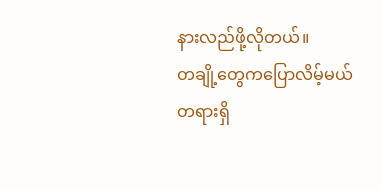နားလည်ဖို့လိုတယ်။
တချို့တွေကပြောလိမ့်မယ်
တရားရှိ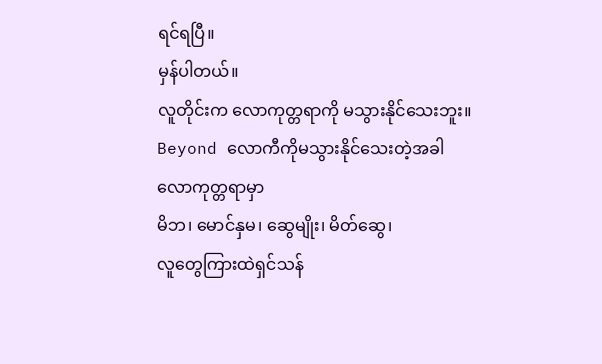ရင်ရပြီ။
မှန်ပါတယ်။
လူတိုင်းက လောကုတ္တရာကို မသွားနိုင်သေးဘူး။
Beyond လောကီကိုမသွားနိုင်သေးတဲ့အခါ
လောကုတ္တရာမှာ
မိဘ၊ မောင်နှမ၊ ဆွေမျိုး၊ မိတ်ဆွေ၊
လူတွေကြားထဲရှင်သန်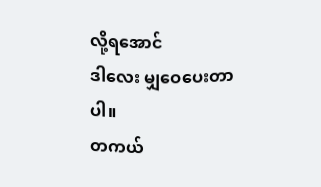လို့ရအောင်
ဒါလေး မျှဝေပေးတာပါ။
တကယ်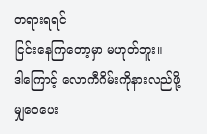တရားရရင်
ငြင်းနေကြတော့မှာ မဟုတ်ဘူး။
ဒါကြောင့် လောကီဂိမ်းကိုနားလည်ဖို့
မျှဝေပေး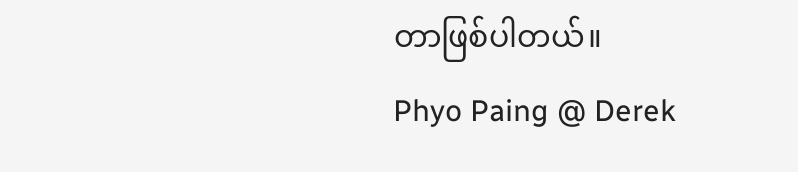တာဖြစ်ပါတယ်။
Phyo Paing @ Derek